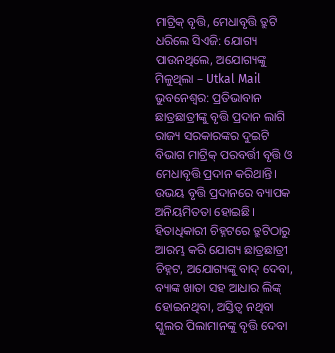ମାଟ୍ରିକ୍ ବୃତ୍ତି, ମେଧାବୃତ୍ତି ତ୍ରୁଟି ଧରିଲେ ସିଏଜି: ଯୋଗ୍ୟ ପାଉନଥିଲେ, ଅଯୋଗ୍ୟଙ୍କୁ ମିଳୁଥିଲା – Utkal Mail
ଭୁବନେଶ୍ବର: ପ୍ରତିଭାବାନ ଛାତ୍ରଛାତ୍ରୀଙ୍କୁ ବୃତ୍ତି ପ୍ରଦାନ ଲାଗି ରାଜ୍ୟ ସରକାରଙ୍କର ଦୁଇଟି ବିଭାଗ ମାଟ୍ରିକ୍ ପରବର୍ତ୍ତୀ ବୃତ୍ତି ଓ ମେଧାବୃତ୍ତି ପ୍ରଦାନ କରିଥାନ୍ତି। ଉଭୟ ବୃତ୍ତି ପ୍ରଦାନରେ ବ୍ୟାପକ ଅନିୟମିତତା ହୋଇଛି। ହିତାଧିକାରୀ ଚିହ୍ନଟରେ ତ୍ରୁଟିଠାରୁ ଆରମ୍ଭ କରି ଯୋଗ୍ୟ ଛାତ୍ରଛାତ୍ରୀ ଚିହ୍ନଟ, ଅଯୋଗ୍ୟଙ୍କୁ ବାଦ୍ ଦେବା, ବ୍ୟାଙ୍କ ଖାତା ସହ ଆଧାର ଲିଙ୍କ୍ ହୋଇନଥିବା, ଅସ୍ତିତ୍ବ ନଥିବା ସ୍କୁଲର ପିଲାମାନଙ୍କୁ ବୃତ୍ତି ଦେବା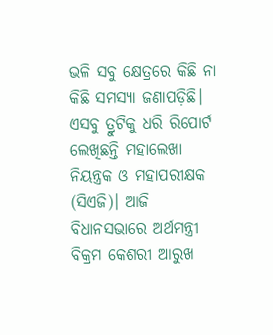ଭଳି ସବୁ କ୍ଷେତ୍ରରେ କିଛି ନା କିଛି ସମସ୍ୟା ଜଣାପଡ଼ିଛି।
ଏସବୁ ତ୍ରୁଟିକୁ ଧରି ରିପୋର୍ଟ ଲେଖିଛନ୍ତି ମହାଲେଖା ନିୟନ୍ତ୍ରକ ଓ ମହାପରୀକ୍ଷକ (ସିଏଜି)। ଆଜି ବିଧାନସଭାରେ ଅର୍ଥମନ୍ତ୍ରୀ ବିକ୍ରମ କେଶରୀ ଆରୁଖ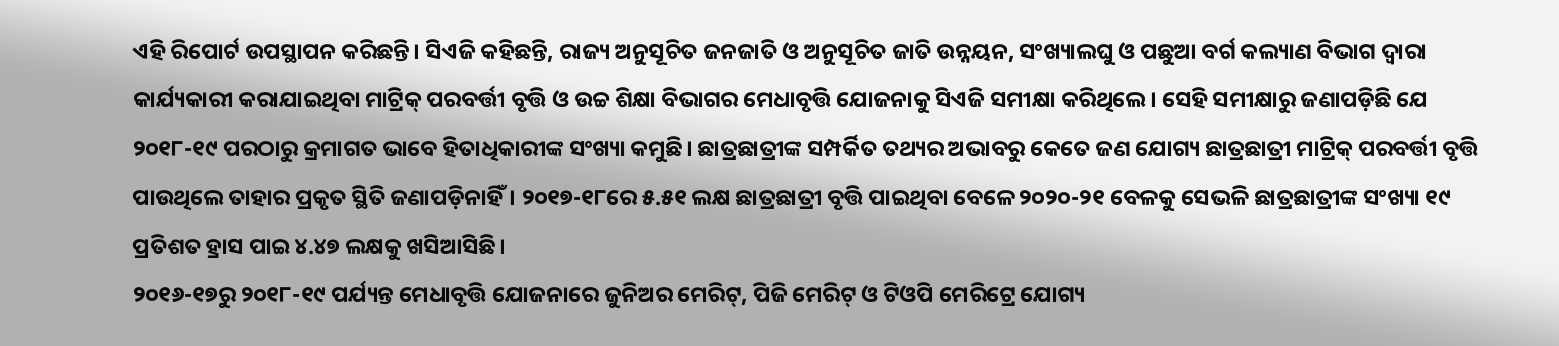ଏହି ରିପୋର୍ଟ ଉପସ୍ଥାପନ କରିଛନ୍ତି। ସିଏଜି କହିଛନ୍ତି, ରାଜ୍ୟ ଅନୁସୂଚିତ ଜନଜାତି ଓ ଅନୁସୂଚିତ ଜାତି ଉନ୍ନୟନ, ସଂଖ୍ୟାଲଘୁ ଓ ପଛୁଆ ବର୍ଗ କଲ୍ୟାଣ ବିଭାଗ ଦ୍ବାରା କାର୍ଯ୍ୟକାରୀ କରାଯାଇଥିବା ମାଟ୍ରିକ୍ ପରବର୍ତ୍ତୀ ବୃତ୍ତି ଓ ଉଚ୍ଚ ଶିକ୍ଷା ବିଭାଗର ମେଧାବୃତ୍ତି ଯୋଜନାକୁ ସିଏଜି ସମୀକ୍ଷା କରିଥିଲେ। ସେହି ସମୀକ୍ଷାରୁ ଜଣାପଡ଼ିଛି ଯେ ୨୦୧୮-୧୯ ପରଠାରୁ କ୍ରମାଗତ ଭାବେ ହିତାଧିକାରୀଙ୍କ ସଂଖ୍ୟା କମୁଛି। ଛାତ୍ରଛାତ୍ରୀଙ୍କ ସମ୍ପର୍କିତ ତଥ୍ୟର ଅଭାବରୁ କେତେ ଜଣ ଯୋଗ୍ୟ ଛାତ୍ରଛାତ୍ରୀ ମାଟ୍ରିକ୍ ପରବର୍ତ୍ତୀ ବୃତ୍ତି ପାଉଥିଲେ ତାହାର ପ୍ରକୃତ ସ୍ଥିତି ଜଣାପଡ଼ିନାହିଁ। ୨୦୧୭-୧୮ରେ ୫.୫୧ ଲକ୍ଷ ଛାତ୍ରଛାତ୍ରୀ ବୃତ୍ତି ପାଇଥିବା ବେଳେ ୨୦୨୦-୨୧ ବେଳକୁ ସେଭଳି ଛାତ୍ରଛାତ୍ରୀଙ୍କ ସଂଖ୍ୟା ୧୯ ପ୍ରତିଶତ ହ୍ରାସ ପାଇ ୪.୪୭ ଲକ୍ଷକୁ ଖସିଆସିଛି।
୨୦୧୬-୧୭ରୁ ୨୦୧୮-୧୯ ପର୍ଯ୍ୟନ୍ତ ମେଧାବୃତ୍ତି ଯୋଜନାରେ ଜୁନିଅର ମେରିଟ୍, ପିଜି ମେରିଟ୍ ଓ ଟିଓପି ମେରିଟ୍ରେ ଯୋଗ୍ୟ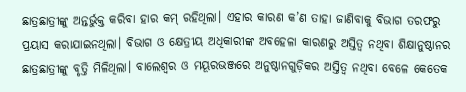ଛାତ୍ରଛାତ୍ରୀଙ୍କୁ ଅନ୍ତର୍ଭୁକ୍ତ କରିବା ହାର କମ୍ ରହିଥିଲା। ଏହାର କାରଣ କ’ଣ ତାହା ଜାଣିବାକୁ ବିଭାଗ ତରଫରୁ ପ୍ରୟାସ କରାଯାଇନଥିଲା। ବିଭାଗ ଓ କ୍ଷେତ୍ରୀୟ ଅଧିକାରୀଙ୍କ ଅବହେଳା କାରଣରୁ ଅସ୍ତିତ୍ବ ନଥିବା ଶିକ୍ଷାନୁଷ୍ଠାନର ଛାତ୍ରଛାତ୍ରୀଙ୍କୁ ବୃତ୍ତି ମିଳିଥିଲା। ବାଲେଶ୍ବର ଓ ମୟୂରଭଞ୍ଜରେ ଅନୁଷ୍ଠାନଗୁଡ଼ିକର ଅସ୍ତିତ୍ବ ନଥିବା ବେଳେ କେତେକ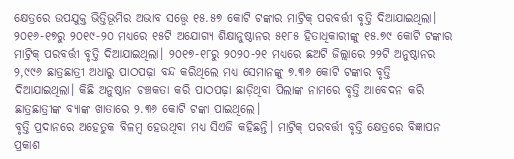କ୍ଷେତ୍ରରେ ଉପଯୁକ୍ତ ଭିତ୍ତିଭୂମିର ଅଭାବ ସତ୍ତ୍ବେ ୧୫.୫୭ କୋଟି ଟଙ୍କାର ମାଟ୍ରିକ୍ ପରବର୍ତ୍ତୀ ବୃତ୍ତି ଦିଆଯାଇଥିଲା। ୨୦୧୬-୧୭ରୁ ୨୦୧୯-୨୦ ମଧ୍ୟରେ ୧୫ଟି ଅଯୋଗ୍ୟ ଶିକ୍ଷାନୁଷ୍ଠାନର ୫୧୮୫ ହିତାଧିକାରୀଙ୍କୁ ୧୫.୭୯ କୋଟି ଟଙ୍କାର ମାଟ୍ରିକ୍ ପରବର୍ତ୍ତୀ ବୃତ୍ତି ଦିଆଯାଇଥିଲା। ୨୦୧୭-୧୮ରୁ ୨୦୨୦-୨୧ ମଧ୍ୟରେ ଛଅଟି ଜିଲ୍ଲାରେ ୨୨ଟି ଅନୁଷ୍ଠାନର ୨,୯୯୬ ଛାତ୍ରଛାତ୍ରୀ ଅଧାରୁ ପାଠପଢ଼ା ବନ୍ଦ କରିଥିଲେ ମଧ୍ୟ ସେମାନଙ୍କୁ ୭.୩୬ କୋଟି ଟଙ୍କାର ବୃତ୍ତି ଦିଆଯାଇଥିଲା। କିଛି ଅନୁଷ୍ଠାନ ଚଞ୍ଚକତା କରି ପାଠପଢ଼ା ଛାଡ଼ିଥିବା ପିଲାଙ୍କ ନାମରେ ବୃତ୍ତି ଆବେଦନ କରି ଛାତ୍ରଛାତ୍ରୀଙ୍କ ବ୍ୟାଙ୍କ ଖାତାରେ ୨.୩୬ କୋଟି ଟଙ୍କା ପାଇଥିଲେ।
ବୃତ୍ତି ପ୍ରଦାନରେ ଅହେତୁକ ବିଳମ୍ବ ହେଉଥିବା ମଧ୍ୟ ସିଏଜି କହିଛନ୍ତି। ମାଟ୍ରିକ୍ ପରବର୍ତ୍ତୀ ବୃତ୍ତି କ୍ଷେତ୍ରରେ ବିଜ୍ଞାପନ ପ୍ରକାଶ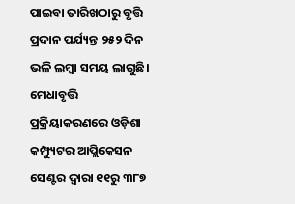ପାଇବା ତାରିଖଠାରୁ ବୃତ୍ତି ପ୍ରଦାନ ପର୍ଯ୍ୟନ୍ତ ୨୫୨ ଦିନ ଭଳି ଲମ୍ବା ସମୟ ଲାଗୁଛି। ମେଧାବୃତ୍ତି ପ୍ରକ୍ରିୟାକରଣରେ ଓଡ଼ିଶା କମ୍ପ୍ୟୁଟର ଆପ୍ଲିକେସନ ସେଣ୍ଟର ଦ୍ବାରା ୧୧ରୁ ୩୮୭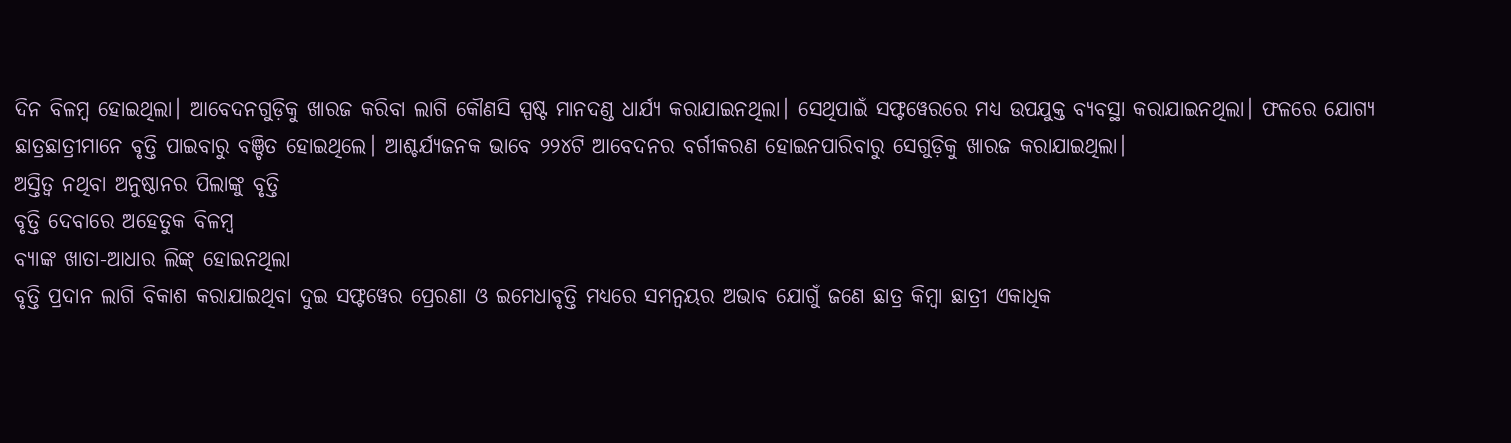ଦିନ ବିଳମ୍ବ ହୋଇଥିଲା। ଆବେଦନଗୁଡ଼ିକୁ ଖାରଜ କରିବା ଲାଗି କୌଣସି ସ୍ପଷ୍ଟ ମାନଦଣ୍ଡ ଧାର୍ଯ୍ୟ କରାଯାଇନଥିଲା। ସେଥିପାଇଁ ସଫ୍ଟୱେରରେ ମଧ୍ୟ ଉପଯୁକ୍ତ ବ୍ୟବସ୍ଥା କରାଯାଇନଥିଲା। ଫଳରେ ଯୋଗ୍ୟ ଛାତ୍ରଛାତ୍ରୀମାନେ ବୃତ୍ତି ପାଇବାରୁ ବଞ୍ଚିତ ହୋଇଥିଲେ। ଆଶ୍ଚର୍ଯ୍ୟଜନକ ଭାବେ ୨୨୪ଟି ଆବେଦନର ବର୍ଗୀକରଣ ହୋଇନପାରିବାରୁ ସେଗୁଡ଼ିକୁ ଖାରଜ କରାଯାଇଥିଲା।
ଅସ୍ତିତ୍ବ ନଥିବା ଅନୁଷ୍ଠାନର ପିଲାଙ୍କୁ ବୃତ୍ତି
ବୃତ୍ତି ଦେବାରେ ଅହେତୁକ ବିଳମ୍ବ
ବ୍ୟାଙ୍କ ଖାତା-ଆଧାର ଲିଙ୍କ୍ ହୋଇନଥିଲା
ବୃତ୍ତି ପ୍ରଦାନ ଲାଗି ବିକାଶ କରାଯାଇଥିବା ଦୁଇ ସଫ୍ଟୱେର ପ୍ରେରଣା ଓ ଇମେଧାବୃତ୍ତି ମଧ୍ୟରେ ସମନ୍ବୟର ଅଭାବ ଯୋଗୁଁ ଜଣେ ଛାତ୍ର କିମ୍ବା ଛାତ୍ରୀ ଏକାଧିକ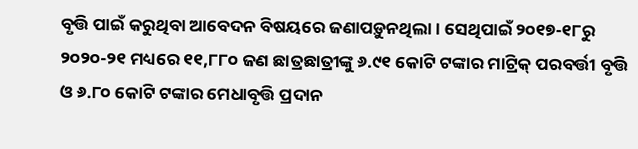ବୃତ୍ତି ପାଇଁ କରୁଥିବା ଆବେଦନ ବିଷୟରେ ଜଣାପଡ଼ୁନଥିଲା। ସେଥିପାଇଁ ୨୦୧୭-୧୮ରୁ ୨୦୨୦-୨୧ ମଧ୍ୟରେ ୧୧,୮୮୦ ଜଣ ଛାତ୍ରଛାତ୍ରୀଙ୍କୁ ୬.୯୧ କୋଟି ଟଙ୍କାର ମାଟ୍ରିକ୍ ପରବର୍ତ୍ତୀ ବୃତ୍ତି ଓ ୬.୮୦ କୋଟି ଟଙ୍କାର ମେଧାବୃତ୍ତି ପ୍ରଦାନ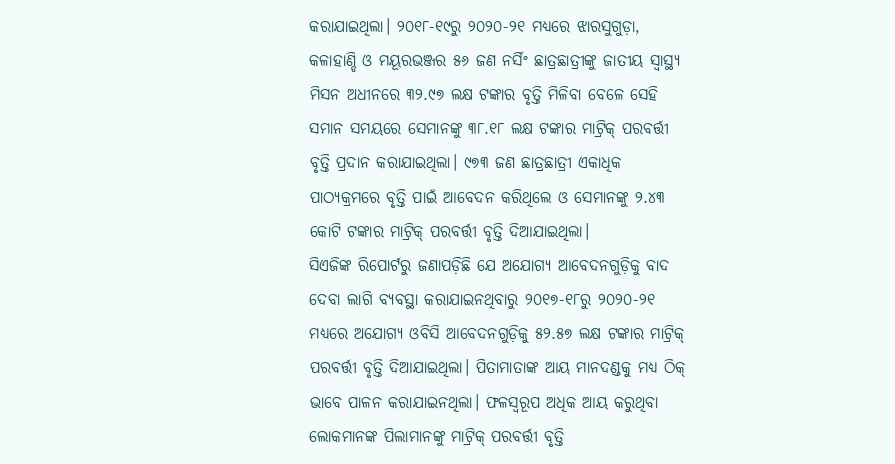କରାଯାଇଥିଲା। ୨୦୧୮-୧୯ରୁ ୨୦୨୦-୨୧ ମଧ୍ୟରେ ଝାରସୁଗୁଡ଼ା, କଳାହାଣ୍ଡି ଓ ମୟୂରଭଞ୍ଜର ୫୬ ଜଣ ନର୍ସିଂ ଛାତ୍ରଛାତ୍ରୀଙ୍କୁ ଜାତୀୟ ସ୍ବାସ୍ଥ୍ୟ ମିସନ ଅଧୀନରେ ୩୨.୯୭ ଲକ୍ଷ ଟଙ୍କାର ବୃତ୍ତି ମିଳିବା ବେଳେ ସେହି ସମାନ ସମୟରେ ସେମାନଙ୍କୁ ୩୮.୧୮ ଲକ୍ଷ ଟଙ୍କାର ମାଟ୍ରିକ୍ ପରବର୍ତ୍ତୀ ବୃତ୍ତି ପ୍ରଦାନ କରାଯାଇଥିଲା। ୯୭୩ ଜଣ ଛାତ୍ରଛାତ୍ରୀ ଏକାଧିକ ପାଠ୍ୟକ୍ରମରେ ବୃତ୍ତି ପାଇଁ ଆବେଦନ କରିଥିଲେ ଓ ସେମାନଙ୍କୁ ୨.୪୩ କୋଟି ଟଙ୍କାର ମାଟ୍ରିକ୍ ପରବର୍ତ୍ତୀ ବୃତ୍ତି ଦିଆଯାଇଥିଲା।
ସିଏଜିଙ୍କ ରିପୋର୍ଟରୁ ଜଣାପଡ଼ିଛି ଯେ ଅଯୋଗ୍ୟ ଆବେଦନଗୁଡ଼ିକୁ ବାଦ ଦେବା ଲାଗି ବ୍ୟବସ୍ଥା କରାଯାଇନଥିବାରୁ ୨୦୧୭-୧୮ରୁ ୨୦୨୦-୨୧ ମଧ୍ୟରେ ଅଯୋଗ୍ୟ ଓବିସି ଆବେଦନଗୁଡ଼ିକୁ ୫୨.୫୭ ଲକ୍ଷ ଟଙ୍କାର ମାଟ୍ରିକ୍ ପରବର୍ତ୍ତୀ ବୃତ୍ତି ଦିଆଯାଇଥିଲା। ପିତାମାତାଙ୍କ ଆୟ ମାନଦଣ୍ଡକୁ ମଧ୍ୟ ଠିକ୍ ଭାବେ ପାଳନ କରାଯାଇନଥିଲା। ଫଳସ୍ବରୂପ ଅଧିକ ଆୟ କରୁଥିବା ଲୋକମାନଙ୍କ ପିଲାମାନଙ୍କୁ ମାଟ୍ରିକ୍ ପରବର୍ତ୍ତୀ ବୃତ୍ତି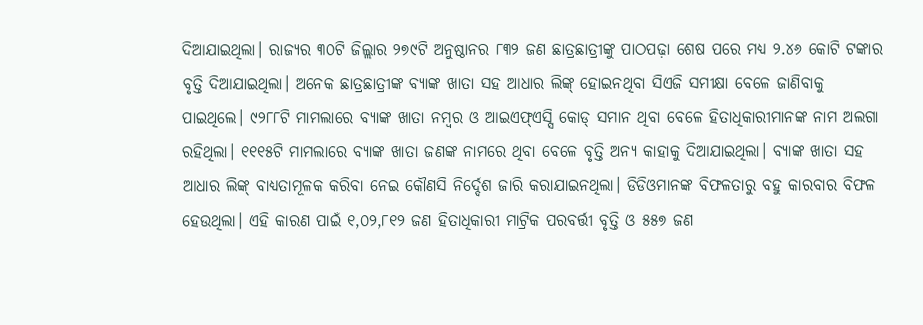ଦିଆଯାଇଥିଲା। ରାଜ୍ୟର ୩୦ଟି ଜିଲ୍ଲାର ୨୭୯ଟି ଅନୁଷ୍ଠାନର ୮୩୨ ଜଣ ଛାତ୍ରଛାତ୍ରୀଙ୍କୁ ପାଠପଢ଼ା ଶେଷ ପରେ ମଧ୍ୟ ୨.୪୬ କୋଟି ଟଙ୍କାର ବୃତ୍ତି ଦିଆଯାଇଥିଲା। ଅନେକ ଛାତ୍ରଛାତ୍ରୀଙ୍କ ବ୍ୟାଙ୍କ ଖାତା ସହ ଆଧାର ଲିଙ୍କ୍ ହୋଇନଥିବା ସିଏଜି ସମୀକ୍ଷା ବେଳେ ଜାଣିବାକୁ ପାଇଥିଲେ। ୯୨୮୮ଟି ମାମଲାରେ ବ୍ୟାଙ୍କ ଖାତା ନମ୍ବର ଓ ଆଇଏଫ୍ଏସ୍ସି କୋଡ୍ ସମାନ ଥିବା ବେଳେ ହିତାଧିକାରୀମାନଙ୍କ ନାମ ଅଲଗା ରହିଥିଲା। ୧୧୧୫ଟି ମାମଲାରେ ବ୍ୟାଙ୍କ ଖାତା ଜଣଙ୍କ ନାମରେ ଥିବା ବେଳେ ବୃତ୍ତି ଅନ୍ୟ କାହାକୁ ଦିଆଯାଇଥିଲା। ବ୍ୟାଙ୍କ ଖାତା ସହ ଆଧାର ଲିଙ୍କ୍ ବାଧ୍ୟତାମୂଳକ କରିବା ନେଇ କୌଣସି ନିର୍ଦ୍ଦେଶ ଜାରି କରାଯାଇନଥିଲା। ଡିଡିଓମାନଙ୍କ ବିଫଳତାରୁ ବହୁ କାରବାର ବିଫଳ ହେଉଥିଲା। ଏହି କାରଣ ପାଇଁ ୧,୦୨,୮୧୨ ଜଣ ହିତାଧିକାରୀ ମାଟ୍ରିକ ପରବର୍ତ୍ତୀ ବୃତ୍ତି ଓ ୫୫୭ ଜଣ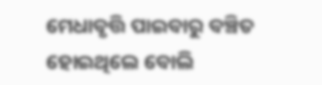ମେଧାବୃତ୍ତି ପାଇବାରୁ ବଞ୍ଚିତ ହୋଇଥିଲେ ବୋଲି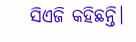ସିଏଜି କହିଛନ୍ତି।